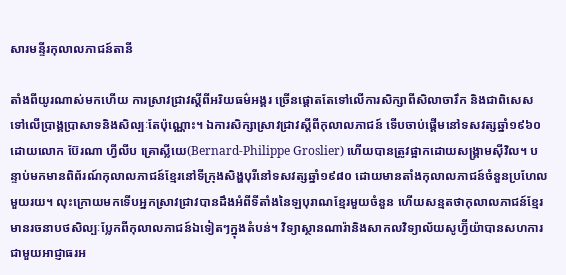សារមន្ទីរកុលាលភាជន៍តានី

តាំងពីយូរណាស់មកហើយ ការស្រាវជ្រាវស្តីពីអរិយធម៌អង្គរ ច្រើនផ្តោតតែទៅលើការសិក្សាពីសិលាចារឹក និងជាពិសេសទៅលើប្រាង្គប្រាសាទនិងសិល្បៈតែប៉ុណ្ណោះ។ ឯការសិក្សាស្រាវជ្រាវស្តីពីកុលាលភាជន៍ ទើបចាប់ផ្ដើមនៅទសវត្សឆ្នាំ១៩៦០ ដោយលោក ប៊ែរណា ហ្វីលីប គ្រោស្លីយេ(Bernard-Philippe Groslier) ហើយបានត្រូវផ្អាកដោយសង្គ្រាមស៊ីវិល។ បន្ទាប់មកមានពិព័រណ៍កុលាលភាជន៍ខ្មែរនៅទីក្រុងសិង្ហបុរីនៅទសវត្សឆ្នាំ១៩៨០ ដោយមានតាំងកុលាលភាជន៍ចំនួនប្រហែលមួយរយ។ លុះក្រោយមកទើបអ្នកស្រាវជ្រាវបានដឹងអំពីទីតាំងនៃឡបុរាណខ្មែរមួយចំនួន ហើយសន្មតថាកុលាលភាជន៍ខ្មែរមានរចនាបថសិល្បៈប្លែកពីកុលាលភាជន៍ឯទៀតៗក្នុងតំបន់។ វិទ្យាស្ថានណារ៉ានិងសាកលវិទ្យាល័យសូហ្វ៊ីយ៉ាបានសហការជាមួយអាជ្ញាធរអ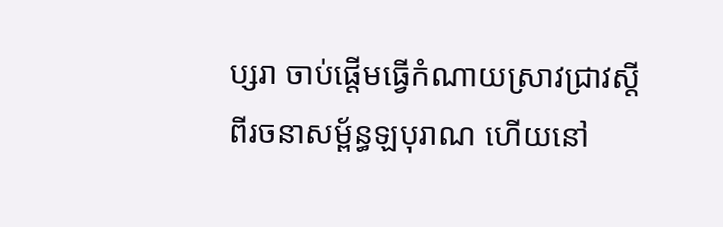ប្សរា ចាប់ផ្តើមធ្វើកំណាយស្រាវជ្រាវស្តីពីរចនាសម្ព័ន្ធឡបុរាណ ហើយនៅ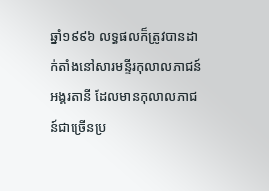ឆ្នាំ១៩៩៦ លទ្ធផលក៏ត្រូវបានដាក់តាំងនៅសារមន្ទីរកុលាលភាជន៍អង្គរតានី ដែលមានកុលាលភាជន៍ជាច្រើនប្រ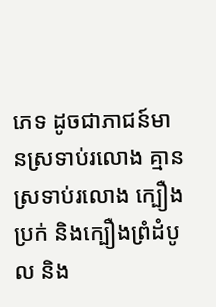ភេទ ដូចជាភាជន៍មានស្រទាប់រលោង គ្មានស្រទាប់រលោង ក្បឿងប្រក់ និងក្បឿងព្រំដំបូល និង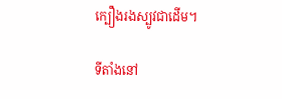ក្បឿងរងស្បូវជាដើម។

ទីតាំងនៅ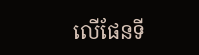លើផែនទី